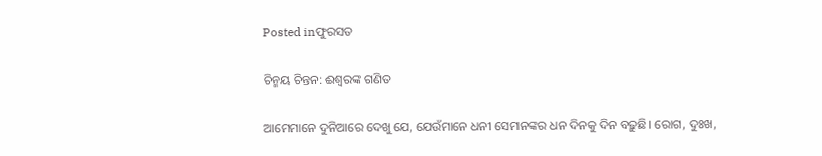Posted inଫୁରସତ

ଚିନ୍ମୟ ଚିନ୍ତନ: ଈଶ୍ୱରଙ୍କ ଗଣିତ

ଆମେମାନେ ଦୁନିଆରେ ଦେଖୁ ଯେ, ଯେଉଁମାନେ ଧନୀ ସେମାନଙ୍କର ଧନ ଦିନକୁ ଦିନ ବଢ଼ୁଛି। ରୋଗ, ଦୁଃଖ,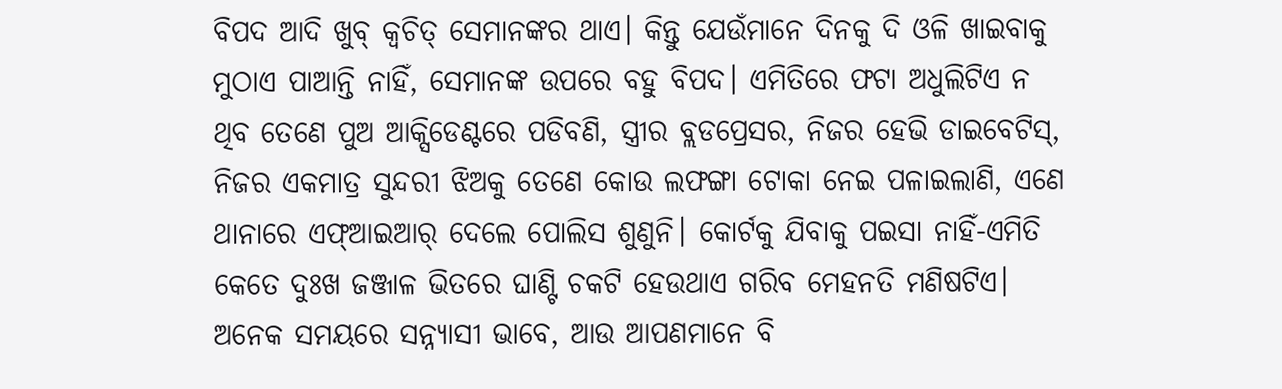ବିପଦ ଆଦି ଖୁବ୍‌ କ୍ୱଚିତ୍‌ ସେମାନଙ୍କର ଥାଏ। କିନ୍ତୁ ଯେଉଁମାନେ ଦିନକୁ ଦି ଓଳି ଖାଇବାକୁ ମୁଠାଏ ପାଆନ୍ତି ନାହିଁ, ସେମାନଙ୍କ ଉପରେ ବହୁ ବିପଦ। ଏମିତିରେ ଫଟା ଅଧୁଲିଟିଏ ନ ଥିବ ତେଣେ ପୁଅ ଆକ୍ସିଡେଣ୍ଟରେ ପଡିବଣି, ସ୍ତ୍ରୀର ବ୍ଲଡପ୍ରେସର, ନିଜର ହେଭି ଡାଇବେଟିସ୍‌, ନିଜର ଏକମାତ୍ର ସୁନ୍ଦରୀ ଝିଅକୁ ତେଣେ କୋଉ ଲଫଙ୍ଗା ଟୋକା ନେଇ ପଳାଇଲାଣି, ଏଣେ ଥାନାରେ ଏଫ୍‌ଆଇଆର୍‌ ଦେଲେ ପୋଲିସ ଶୁଣୁନି। କୋର୍ଟକୁ ଯିବାକୁ ପଇସା ନାହିଁ-ଏମିତି କେତେ ଦୁଃଖ ଜଞ୍ଜାଳ ଭିତରେ ଘାଣ୍ଟି ଚକଟି ହେଉଥାଏ ଗରିବ ମେହନତି ମଣିଷଟିଏ।
ଅନେକ ସମୟରେ ସନ୍ନ୍ୟାସୀ ଭାବେ, ଆଉ ଆପଣମାନେ ବି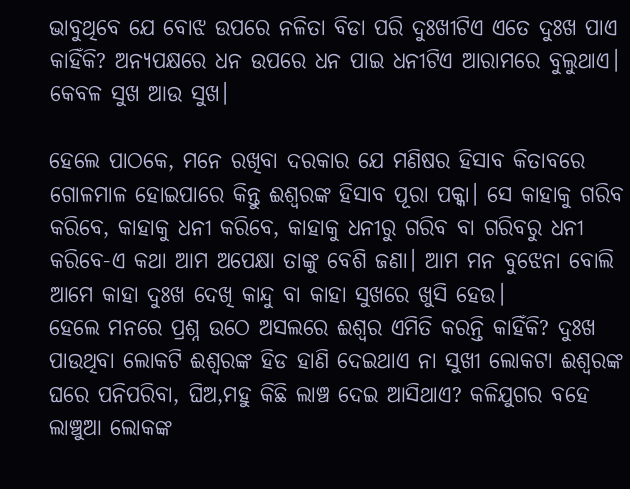ଭାବୁଥିବେ ଯେ ବୋଝ ଉପରେ ନଳିତା ବିଡା ପରି ଦୁଃଖୀଟିଏ ଏତେ ଦୁଃଖ ପାଏ କାହିଁକି? ଅନ୍ୟପକ୍ଷରେ ଧନ ଉପରେ ଧନ ପାଇ ଧନୀଟିଏ ଆରାମରେ ବୁଲୁଥାଏ। କେବଳ ସୁଖ ଆଉ ସୁଖ।

ହେଲେ ପାଠକେ, ମନେ ରଖିବା ଦରକାର ଯେ ମଣିଷର ହିସାବ କିତାବରେ ଗୋଳମାଳ ହୋଇପାରେ କିନ୍ତୁ ଈଶ୍ୱରଙ୍କ ହିସାବ ପୂରା ପକ୍କା। ସେ କାହାକୁ ଗରିବ କରିବେ, କାହାକୁ ଧନୀ କରିବେ, କାହାକୁ ଧନୀରୁ ଗରିବ ବା ଗରିବରୁ ଧନୀ କରିବେ-ଏ କଥା ଆମ ଅପେକ୍ଷା ତାଙ୍କୁ ବେଶି ଜଣା। ଆମ ମନ ବୁଝେନା ବୋଲି ଆମେ କାହା ଦୁଃଖ ଦେଖି କାନ୍ଦୁ ବା କାହା ସୁଖରେ ଖୁସି ହେଉ।
ହେଲେ ମନରେ ପ୍ରଶ୍ନ ଉଠେ ଅସଲରେ ଈଶ୍ୱର ଏମିତି କରନ୍ତି କାହିଁକି? ଦୁଃଖ ପାଉଥିବା ଲୋକଟି ଈଶ୍ୱରଙ୍କ ହିଡ ହାଣି ଦେଇଥାଏ ନା ସୁଖୀ ଲୋକଟା ଈଶ୍ୱରଙ୍କ ଘରେ ପନିପରିବା, ଘିଅ,ମହୁ କିଛି ଲାଞ୍ଚ ଦେଇ ଆସିଥାଏ? କଳିଯୁଗର ବହେ ଲାଞ୍ଚୁଆ ଲୋକଙ୍କ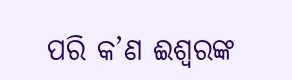ପରି କ’ଣ ଈଶ୍ୱରଙ୍କ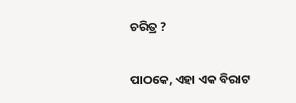ଚରିତ୍ର ?

ପାଠକେ, ଏହା ଏକ ବିରାଟ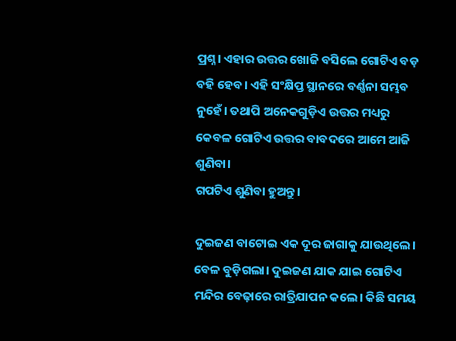ପ୍ରଶ୍ନ। ଏହାର ଉତ୍ତର ଖୋଜି ବସିଲେ ଗୋଟିଏ ବଡ଼ ବହି ହେବ। ଏହି ସଂକ୍ଷିପ୍ତ ସ୍ଥାନରେ ବର୍ଣ୍ଣନା ସମ୍ଭବ ନୁହେଁ। ତଥାପି ଅନେକଗୁଡ଼ିଏ ଉତ୍ତର ମଧ୍ୟରୁ କେବଳ ଗୋଟିଏ ଉତ୍ତର ବାବଦରେ ଆମେ ଆଜି ଶୁଣିବା।
ଗପଟିଏ ଶୁଣିବା ହୁଅନ୍ତୁ।

ଦୁଇଜଣ ବାଟୋଇ ଏକ ଦୂର ଜାଗାକୁ ଯାଉଥିଲେ। ବେଳ ବୁଡ଼ିଗଲା। ଦୁଇଜଣ ଯାକ ଯାଇ ଗୋଟିଏ ମନ୍ଦିର ବେଢ଼ାରେ ରାତ୍ରିଯାପନ କଲେ। କିଛି ସମୟ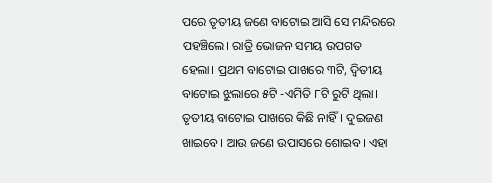ପରେ ତୃତୀୟ ଜଣେ ବାଟୋଇ ଆସି ସେ ମନ୍ଦିରରେ ପହଞ୍ଚିଲେ। ରାତ୍ରି ଭୋଜନ ସମୟ ଉପଗତ ହେଲା। ପ୍ରଥମ ବାଟୋଇ ପାଖରେ ୩ଟି, ଦ୍ୱିତୀୟ ବାଟୋଇ ଝୁଲାରେ ୫ଟି -ଏମିତି ୮ଟି ରୁଟି ଥିଲା। ତୃତୀୟ ବାଟୋଇ ପାଖରେ କିଛି ନାହିଁ। ଦୁଇଜଣ ଖାଇବେ। ଆଉ ଜଣେ ଉପାସରେ ଶୋଇବ। ଏହା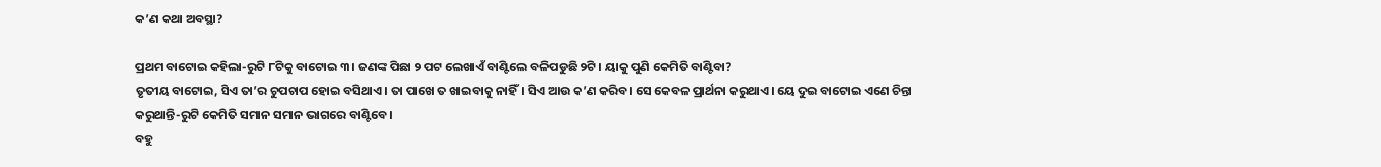କ’ଣ କଥା ଅବସ୍ଥା?

ପ୍ରଥମ ବାଟୋଇ କହିଲା-ରୁଟି ୮ଟିକୁ ବାଟୋଇ ୩। ଜଣଙ୍କ ପିଛା ୨ ପଟ ଲେଖାଏଁ ବାଣ୍ଟିଲେ ବଳିପଡୁଛି ୨ଟି। ୟାକୁ ପୁଣି କେମିତି ବାଣ୍ଟିବା?
ତୃତୀୟ ବାଟୋଇ, ସିଏ ତା’ର ଚୁପଚାପ ହୋଇ ବସିଥାଏ। ତା ପାଖେ ତ ଖାଇବାକୁ ନାହିଁ। ସିଏ ଆଉ କ’ଣ କରିବ। ସେ କେବଳ ପ୍ରାର୍ଥନା କରୁଥାଏ। ୟେ ଦୁଇ ବାଟୋଇ ଏଣେ ଚିନ୍ତା କରୁଥାନ୍ତି-ରୁଟି କେମିତି ସମାନ ସମାନ ଭାଗରେ ବାଣ୍ଟିବେ।
ବହୁ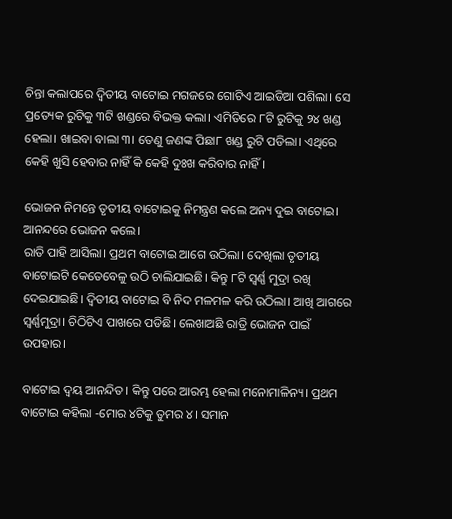ଚିନ୍ତା କଲାପରେ ଦ୍ୱିତୀୟ ବାଟୋଇ ମଗଜରେ ଗୋଟିଏ ଆଇଡିଆ ପଶିଲା। ସେ ପ୍ରତ୍ୟେକ ରୁଟିକୁ ୩ଟି ଖଣ୍ଡରେ ବିଭକ୍ତ କଲା। ଏମିତିରେ ୮ଟି ରୁଟିକୁ ୨୪ ଖଣ୍ଡ ହେଲା। ଖାଇବା ବାଲା ୩। ତେଣୁ ଜଣଙ୍କ ପିଛା୮ ଖଣ୍ଡ ରୁଟି ପଡିଲା। ଏଥିରେ କେହି ଖୁସି ହେବାର ନାହିଁ କି କେହି ଦୁଃଖ କରିବାର ନାହିଁ।

ଭୋଜନ ନିମନ୍ତେ ତୃତୀୟ ବାଟୋଇକୁ ନିମନ୍ତ୍ରଣ କଲେ ଅନ୍ୟ ଦୁଇ ବାଟୋଇ। ଆନନ୍ଦରେ ଭୋଜନ କଲେ।
ରାତି ପାହି ଆସିଲା। ପ୍ରଥମ ବାଟୋଇ ଆଗେ ଉଠିଲା। ଦେଖିଲା ତୃତୀୟ ବାଟୋଇଟି କେତେବେଳୁ ଉଠି ଚାଲିଯାଇଛି। କିନ୍ତୁ ୮ଟି ସ୍ବର୍ଣ୍ଣ ମୁଦ୍ରା ରଖି ଦେଇଯାଇଛି। ଦ୍ୱିତୀୟ ବାଟୋଇ ବି ନିଦ ମଳମଳ କରି ଉଠିଲା। ଆଖି ଆଗରେ ସ୍ବର୍ଣ୍ଣମୁଦ୍ରା। ଚିଠିଟିଏ ପାଖରେ ପଡିଛି। ଲେଖାଅଛି ରାତ୍ରି ଭୋଜନ ପାଇଁ ଉପହାର।

ବାଟୋଇ ଦ୍ୱୟ ଆନନ୍ଦିତ। କିନ୍ତୁ ପରେ ଆରମ୍ଭ ହେଲା ମନୋମାଳିନ୍ୟ। ପ୍ରଥମ ବାଟୋଇ କହିଲା -ମୋର ୪ଟିକୁ ତୁମର ୪। ସମାନ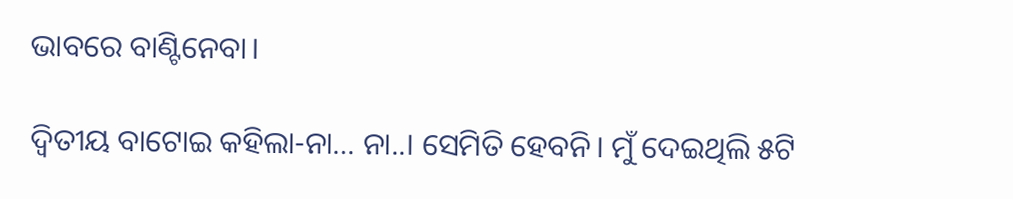ଭାବରେ ବାଣ୍ଟିନେବା।

ଦ୍ୱିତୀୟ ବାଟୋଇ କହିଲା-ନା… ନା..। ସେମିତି ହେବନି। ମୁଁ ଦେଇଥିଲି ୫ଟି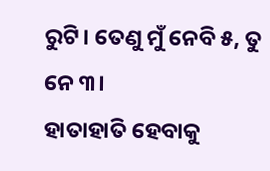ରୁଟି। ତେଣୁ ମୁଁ ନେବି ୫, ତୁ ନେ ୩।
ହାତାହାତି ହେବାକୁ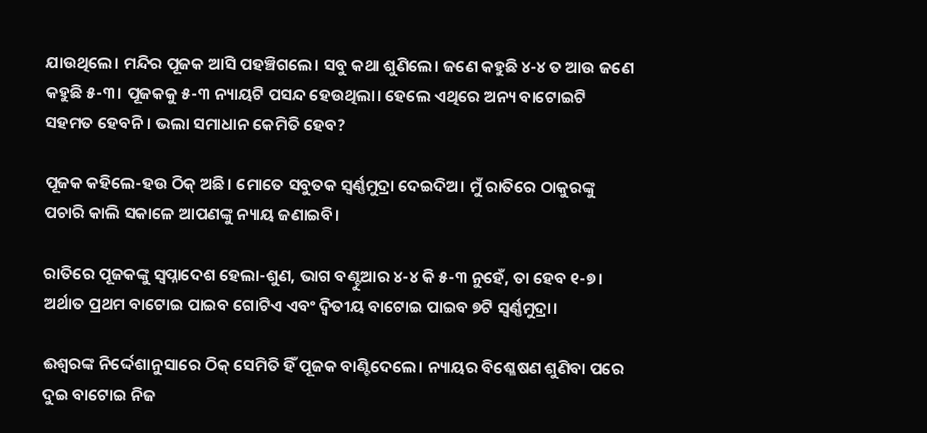ଯାଉଥିଲେ। ମନ୍ଦିର ପୂଜକ ଆସି ପହଞ୍ଚିଗଲେ। ସବୁ କଥା ଶୁଣିଲେ। ଜଣେ କହୁଛି ୪-୪ ତ ଆଉ ଜଣେ କହୁଛି ୫-୩। ପୂଜକକୁ ୫-୩ ନ୍ୟାୟଟି ପସନ୍ଦ ହେଉଥିଲା। ହେଲେ ଏଥିରେ ଅନ୍ୟ ବାଟୋଇଟି ସହମତ ହେବନି। ଭଲା ସମାଧାନ କେମିତି ହେବ?

ପୂଜକ କହିଲେ-ହଉ ଠିକ୍‌ ଅଛି। ମୋତେ ସବୁତକ ସ୍ବର୍ଣ୍ଣମୁଦ୍ରା ଦେଇଦିଅ। ମୁଁ ରାତିରେ ଠାକୁରଙ୍କୁ ପଚାରି କାଲି ସକାଳେ ଆପଣଙ୍କୁ ନ୍ୟାୟ ଜଣାଇବି।

ରାତିରେ ପୂଜକଙ୍କୁ ସ୍ବପ୍ନାଦେଶ ହେଲା-ଶୁଣ, ଭାଗ ବଣ୍ଟୁଆର ୪-୪ କି ୫-୩ ନୁହେଁ, ତା ହେବ ୧-୭। ଅର୍ଥାତ ପ୍ରଥମ ବାଟୋଇ ପାଇବ ଗୋଟିଏ ଏବଂ ଦ୍ୱିତୀୟ ବାଟୋଇ ପାଇବ ୭ଟି ସ୍ବର୍ଣ୍ଣମୁଦ୍ରା।

ଈଶ୍ୱରଙ୍କ ନିର୍ଦ୍ଦେଶାନୁସାରେ ଠିକ୍‌ ସେମିତି ହିଁ ପୂଜକ ବାଣ୍ଟିଦେଲେ। ନ୍ୟାୟର ବିଶ୍ଳେଷଣ ଶୁଣିବା ପରେ ଦୁଇ ବାଟୋଇ ନିଜ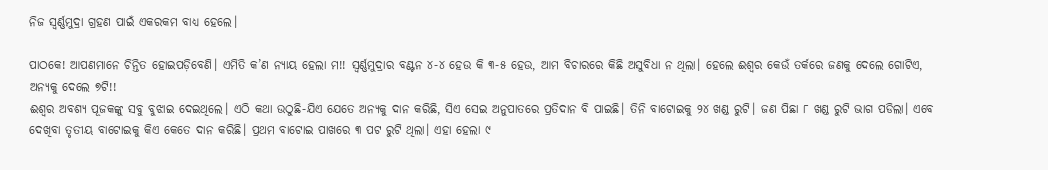ନିଜ ସ୍ବର୍ଣ୍ଣମୁଦ୍ରା ଗ୍ରହଣ ପାଇଁ ଏକରକମ ବାଧ୍ୟ ହେଲେ।

ପାଠକେ! ଆପଣମାନେ ଚିନ୍ତିତ ହୋଇପଡ଼ିବେଣି। ଏମିତି କ’ଣ ନ୍ୟାୟ ହେଲା ମ!! ସ୍ବର୍ଣ୍ଣମୁଦ୍ରାର ବଣ୍ଟନ ୪-୪ ହେଉ କି ୩-୫ ହେଉ, ଆମ ବିଚାରରେ କିଛି ଅସୁବିଧା ନ ଥିଲା। ହେଲେ ଈଶ୍ୱର କେଉଁ ତର୍କରେ ଜଣକୁ ଦେଲେ ଗୋଟିଏ, ଅନ୍ୟକୁ ଦେଲେ ୭ଟି!!
ଈଶ୍ୱର ଅବଶ୍ୟ ପୂଜକଙ୍କୁ ସବୁ ବୁଝାଇ ଦେଇଥିଲେ। ଏଠି କଥା ଉଠୁଛି-ଯିଏ ଯେତେ ଅନ୍ୟକୁ ଦାନ କରିଛି, ସିଏ ସେଇ ଅନୁପାତରେ ପ୍ରତିଦାନ ବି ପାଇଛି। ତିନି ବାଟୋଇକୁ ୨୪ ଖଣ୍ଡ ରୁଟି। ଜଣ ପିଛା ୮ ଖଣ୍ଡ ରୁଟି ଭାଗ ପଡିଲା। ଏବେ ଦେଖିବା ତୃତୀୟ ବାଟୋଇକୁ କିଏ କେତେ ଦାନ କରିଛି। ପ୍ରଥମ ବାଟୋଇ ପାଖରେ ୩ ପଟ ରୁଟି ଥିଲା। ଏହା ହେଲା ୯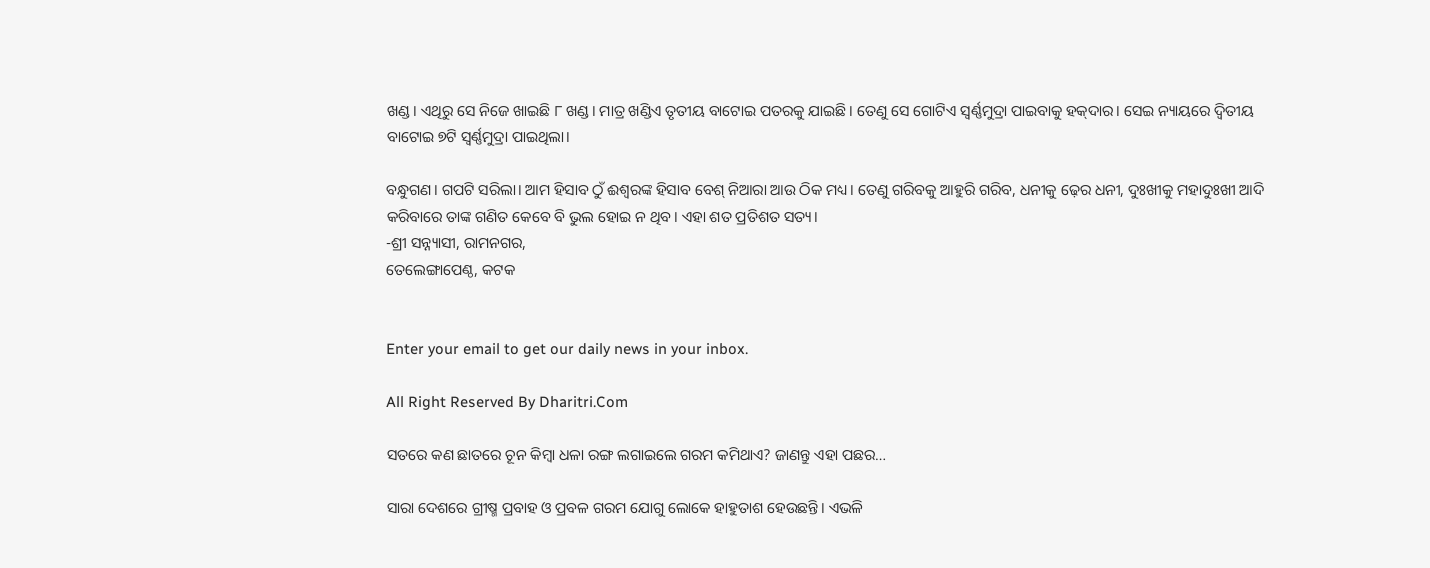ଖଣ୍ଡ। ଏଥିରୁ ସେ ନିଜେ ଖାଇଛି ୮ ଖଣ୍ଡ। ମାତ୍ର ଖଣ୍ଡିଏ ତୃତୀୟ ବାଟୋଇ ପତରକୁ ଯାଇଛି। ତେଣୁ ସେ ଗୋଟିଏ ସ୍ବର୍ଣ୍ଣମୁଦ୍ରା ପାଇବାକୁ ହକ୍‌ଦାର। ସେଇ ନ୍ୟାୟରେ ଦ୍ୱିତୀୟ ବାଟୋଇ ୭ଟି ସ୍ବର୍ଣ୍ଣମୁଦ୍ରା ପାଇଥିଲା।

ବନ୍ଧୁଗଣ। ଗପଟି ସରିଲା। ଆମ ହିସାବ ଠୁଁ ଈଶ୍ୱରଙ୍କ ହିସାବ ବେଶ୍‌ ନିଆରା ଆଉ ଠିକ ମଧ୍ୟ। ତେଣୁ ଗରିବକୁ ଆହୁରି ଗରିବ, ଧନୀକୁ ଢ଼େର ଧନୀ, ଦୁଃଖୀକୁ ମହାଦୁଃଖୀ ଆଦି କରିବାରେ ତାଙ୍କ ଗଣିତ କେବେ ବି ଭୁଲ ହୋଇ ନ ଥିବ। ଏହା ଶତ ପ୍ରତିଶତ ସତ୍ୟ।
-ଶ୍ରୀ ସନ୍ନ୍ୟାସୀ, ରାମନଗର,
ତେଲେଙ୍ଗାପେଣ୍ଠ, କଟକ


Enter your email to get our daily news in your inbox.

All Right Reserved By Dharitri.Com

ସତରେ କଣ ଛାତରେ ଚୂନ କିମ୍ବା ଧଳା ରଙ୍ଗ ଲଗାଇଲେ ଗରମ କମିଥାଏ? ଜାଣନ୍ତୁ ଏହା ପଛର…

ସାରା ଦେଶରେ ଗ୍ରୀଷ୍ମ ପ୍ରବାହ ଓ ପ୍ରବଳ ଗରମ ଯୋଗୁ ଲୋକେ ହାହୁତାଶ ହେଉଛନ୍ତି। ଏଭଳି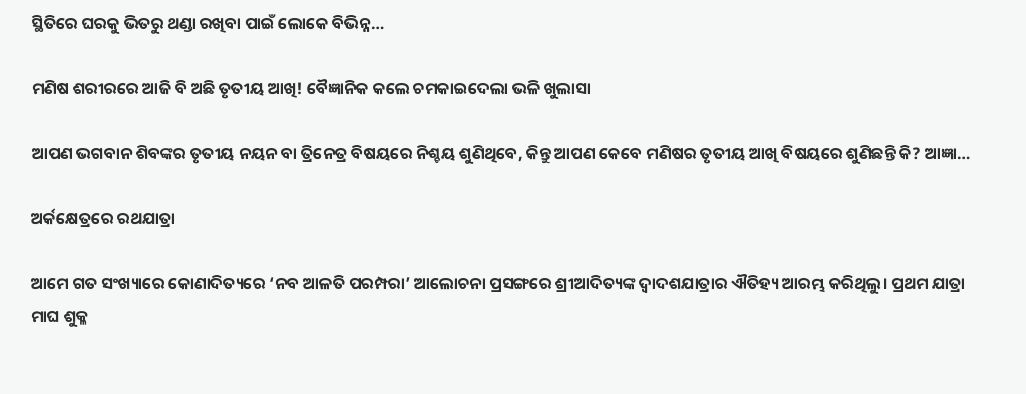ସ୍ଥିତିରେ ଘରକୁ ଭିତରୁ ଥଣ୍ଡା ରଖିବା ପାଇଁ ଲୋକେ ବିଭିନ୍ନ…

ମଣିଷ ଶରୀରରେ ଆଜି ବି ଅଛି ତୃତୀୟ ଆଖି! ବୈଜ୍ଞାନିକ କଲେ ଚମକାଇଦେଲା ଭଳି ଖୁଲାସା

ଆପଣ ଭଗବାନ ଶିବଙ୍କର ତୃତୀୟ ନୟନ ବା ତ୍ରିନେତ୍ର ବିଷୟରେ ନିଶ୍ଚୟ ଶୁଣିଥିବେ, କିନ୍ତୁ ଆପଣ କେବେ ମଣିଷର ତୃତୀୟ ଆଖି ବିଷୟରେ ଶୁଣିଛନ୍ତି କି? ଆଜ୍ଞା…

ଅର୍କକ୍ଷେତ୍ରରେ ରଥଯାତ୍ରା

ଆମେ ଗତ ସଂଖ୍ୟାରେ କୋଣାଦିତ୍ୟରେ ‘ନବ ଆଳତି ପରମ୍ପରା’ ଆଲୋଚନା ପ୍ରସଙ୍ଗରେ ଶ୍ରୀଆଦିତ୍ୟଙ୍କ ଦ୍ୱାଦଶଯାତ୍ରାର ଐତିହ୍ୟ ଆରମ୍ଭ କରିଥିଲୁ। ପ୍ରଥମ ଯାତ୍ରା ମାଘ ଶୁକ୍ଳ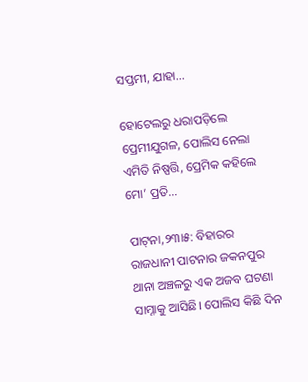ସପ୍ତମୀ, ଯାହା…

ହୋଟେଲରୁ ଧରାପଡ଼ିଲେ ପ୍ରେମୀଯୁଗଳ, ପୋଲିସ ନେଲା ଏମିତି ନିଷ୍ପତ୍ତି, ପ୍ରେମିକ କହିଲେ ମୋ’ ପ୍ରତି…

ପାଟ୍‌ନା,୨୩ା୫: ବିହାରର ରାଜଧାନୀ ପାଟନାର ଜକନପୁର ଥାନା ଅଞ୍ଚଳରୁ ଏକ ଅଜବ ଘଟଣା ସାମ୍ନାକୁ ଆସିଛି। ପୋଲିସ କିଛି ଦିନ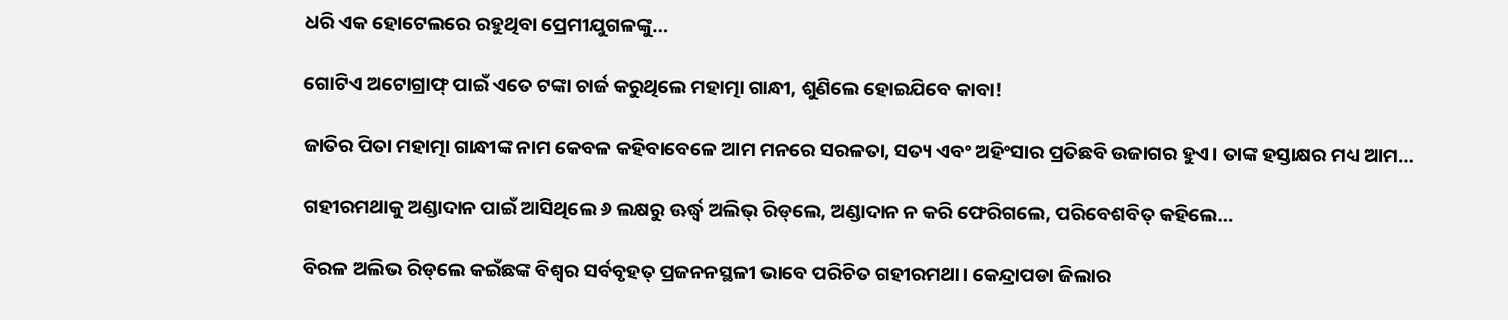ଧରି ଏକ ହୋଟେଲରେ ରହୁଥିବା ପ୍ରେମୀଯୁଗଳଙ୍କୁ…

ଗୋଟିଏ ଅଟୋଗ୍ରାଫ୍‌ ପାଇଁ ଏତେ ଟଙ୍କା ଚାର୍ଜ କରୁଥିଲେ ମହାତ୍ମା ଗାନ୍ଧୀ, ଶୁଣିଲେ ହୋଇଯିବେ କାବା!

ଜାତିର ପିତା ମହାତ୍ମା ଗାନ୍ଧୀଙ୍କ ନାମ କେବଳ କହିବାବେଳେ ଆମ ମନରେ ସରଳତା, ସତ୍ୟ ଏବଂ ଅହିଂସାର ପ୍ରତିଛବି ଉଜାଗର ହୁଏ। ତାଙ୍କ ହସ୍ତାକ୍ଷର ମଧ୍ୟ ଆମ…

ଗହୀରମଥାକୁ ଅଣ୍ଡାଦାନ ପାଇଁ ଆସିଥିଲେ ୬ ଲକ୍ଷରୁ ଊର୍ଦ୍ଧ୍ୱ ଅଲିଭ୍‌ ରିଡ୍‌ଲେ, ଅଣ୍ଡାଦାନ ନ କରି ଫେରିଗଲେ, ପରିବେଶବିତ୍‌ କହିଲେ…

ବିରଳ ଅଲିଭ ରିଡ୍‌ଲେ କଇଁଛଙ୍କ ବିଶ୍ୱର ସର୍ବବୃହତ୍‌ ପ୍ରଜନନସ୍ଥଳୀ ଭାବେ ପରିଚିତ ଗହୀରମଥା। କେନ୍ଦ୍ରାପଡା ଜିଲାର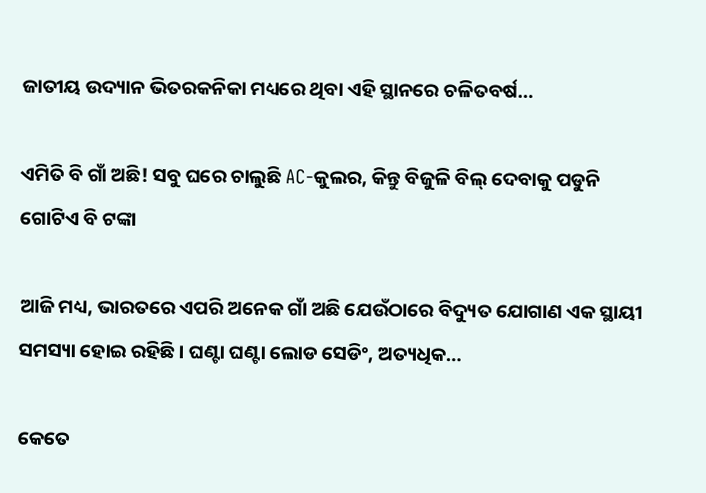ଜାତୀୟ ଉଦ୍ୟାନ ଭିତରକନିକା ମଧ୍ୟରେ ଥିବା ଏହି ସ୍ଥାନରେ ଚଳିତବର୍ଷ…

ଏମିତି ବି ଗାଁ ଅଛି! ସବୁ ଘରେ ଚାଲୁଛି AC-କୁଲର, କିନ୍ତୁ ବିଜୁଳି ବିଲ୍‌ ଦେବାକୁ ପଡୁନି ଗୋଟିଏ ବି ଟଙ୍କା

ଆଜି ମଧ୍ୟ, ଭାରତରେ ଏପରି ଅନେକ ଗାଁ ଅଛି ଯେଉଁଠାରେ ବିଦ୍ୟୁତ ଯୋଗାଣ ଏକ ସ୍ଥାୟୀ ସମସ୍ୟା ହୋଇ ରହିଛି। ଘଣ୍ଟା ଘଣ୍ଟା ଲୋଡ ସେଡିଂ, ଅତ୍ୟଧିକ…

କେତେ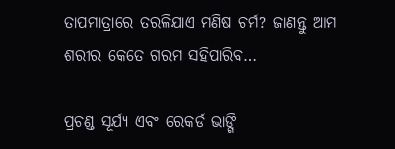ତାପମାତ୍ରାରେ ତରଳିଯାଏ ମଣିଷ ଚର୍ମ? ଜାଣନ୍ତୁ ଆମ ଶରୀର କେତେ ଗରମ ସହିପାରିବ…

ପ୍ରଚଣ୍ଡ ସୂର୍ଯ୍ୟ ଏବଂ ରେକର୍ଡ ଭାଙ୍ଗି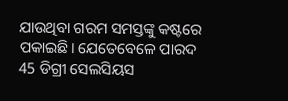ଯାଉଥିବା ଗରମ ସମସ୍ତଙ୍କୁ କଷ୍ଟରେ ପକାଇଛି। ଯେତେବେଳେ ପାରଦ 45 ଡିଗ୍ରୀ ସେଲସିୟସ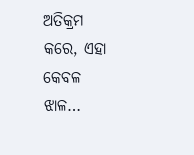ଅତିକ୍ରମ କରେ, ଏହା କେବଳ ଝାଳ…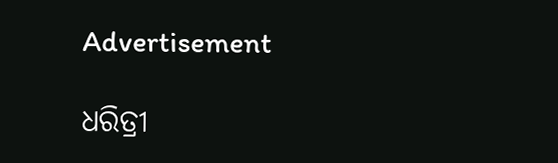Advertisement

ଧରିତ୍ରୀ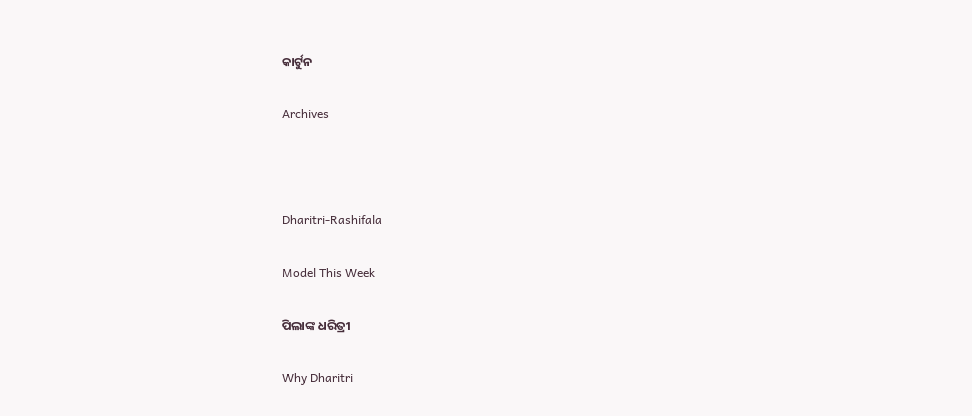କାର୍ଟୁନ

Archives



Dharitri-Rashifala

Model This Week

ପିଲାଙ୍କ ଧରିତ୍ରୀ

Why Dharitri